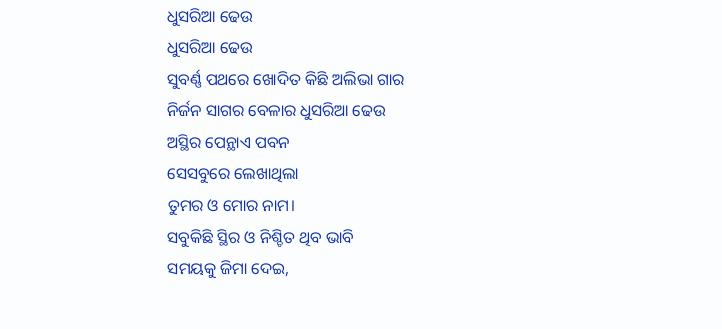ଧୁସରିଆ ଢେଉ
ଧୁସରିଆ ଢେଉ
ସୁବର୍ଣ୍ଣ ପଥରେ ଖୋଦିତ କିଛି ଅଲିଭା ଗାର
ନିର୍ଜନ ସାଗର ବେଳାର ଧୁସରିଆ ଢେଉ
ଅସ୍ଥିର ପେନ୍ଥାଏ ପବନ
ସେସବୁରେ ଲେଖାଥିଲା
ତୁମର ଓ ମୋର ନାମ।
ସବୁକିଛି ସ୍ଥିର ଓ ନିଶ୍ଚିତ ଥିବ ଭାବି
ସମୟକୁ ଜିମା ଦେଇ,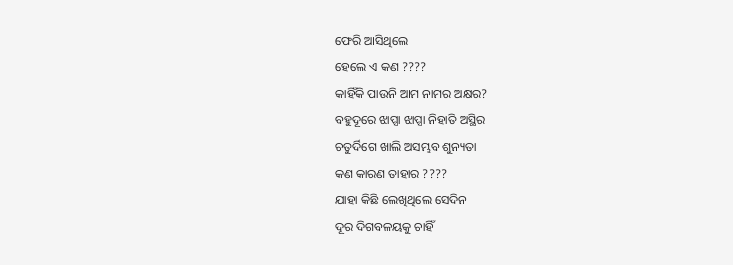ଫେରି ଆସିଥିଲେ
ହେଲେ ଏ କଣ ????
କାହିଁକି ପାଉନି ଆମ ନାମର ଅକ୍ଷର?
ବହୁଦୂରେ ଝାପ୍ସା ଝାପ୍ସା ନିହାତି ଅସ୍ଥିର
ଚତୁର୍ଦିଗେ ଖାଲି ଅସମ୍ଭବ ଶୁନ୍ୟତା
କଣ କାରଣ ତାହାର ????
ଯାହା କିଛି ଲେଖିଥିଲେ ସେଦିନ
ଦୂର ଦିଗବଳୟକୁ ଚାହିଁ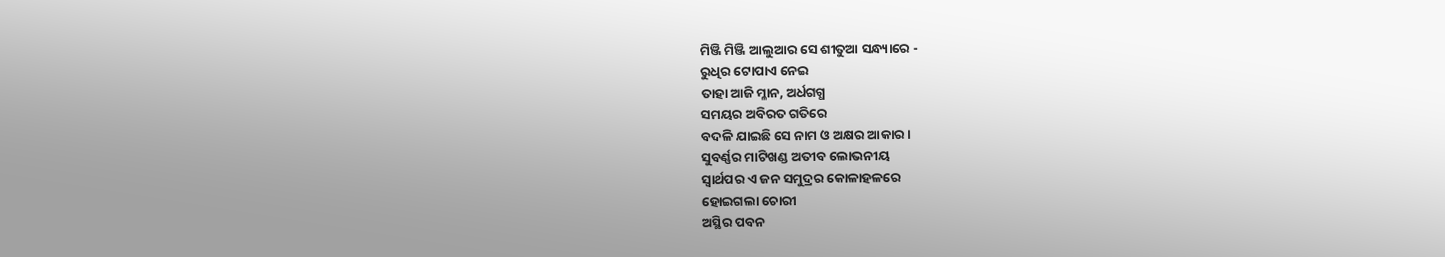ମିଞ୍ଜି ମିଞ୍ଜି ଆଲୁଆର ସେ ଶୀତୁଆ ସନ୍ଧ୍ୟାରେ -
ରୁଧିର ଟୋପାଏ ନେଇ
ତାହା ଆଜି ମ୍ଳାନ, ଅର୍ଧଗଗ୍ଧ
ସମୟର ଅବିରତ ଗତିରେ
ବଦଳି ଯାଇଛି ସେ ନାମ ଓ ଅକ୍ଷର ଆକାର।
ସୁବର୍ଣ୍ଣର ମାଟିଖଣ୍ଡ ଅତୀବ ଲୋଭନୀୟ
ସ୍ୱାର୍ଥପର ଏ ଜନ ସମୁଦ୍ରର କୋଳାହଳରେ
ହୋଇଗଲା ଚୋରୀ
ଅସ୍ଥିର ପବନ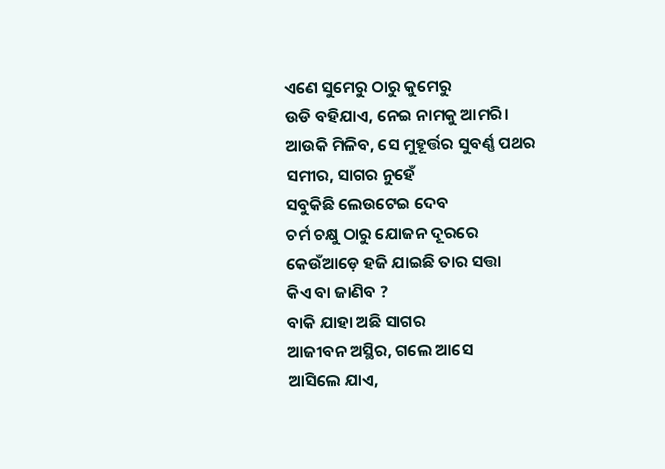ଏଣେ ସୁମେରୁ ଠାରୁ କୁମେରୁ
ଉଡି ବହିଯାଏ, ନେଇ ନାମକୁ ଆମରି।
ଆଉକି ମିଳିବ, ସେ ମୁହୂର୍ତ୍ତର ସୁବର୍ଣ୍ଣ ପଥର
ସମୀର, ସାଗର ନୁହେଁ
ସବୁକିଛି ଲେଉଟେଇ ଦେବ
ଚର୍ମ ଚକ୍ଷୁ ଠାରୁ ଯୋଜନ ଦୂରରେ
କେଉଁଆଡ଼େ ହଜି ଯାଇଛି ତାର ସତ୍ତା
କିଏ ବା ଜାଣିବ ?
ବାକି ଯାହା ଅଛି ସାଗର
ଆଜୀବନ ଅସ୍ଥିର, ଗଲେ ଆସେ
ଆସିଲେ ଯାଏ,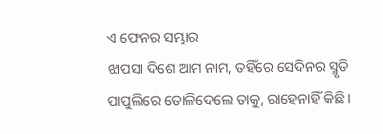ଏ ଫେନର ସମ୍ଭାର
ଝାପସା ଦିଶେ ଆମ ନାମ, ତହିଁରେ ସେଦିନର ସ୍ମୃତି
ପାପୁଲିରେ ତୋଳିଦେଲେ ତାକୁ, ରାହେନାହିଁ କିଛି।